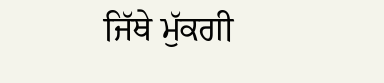ਜਿੱਥੇ ਮੁੱਕਗੀ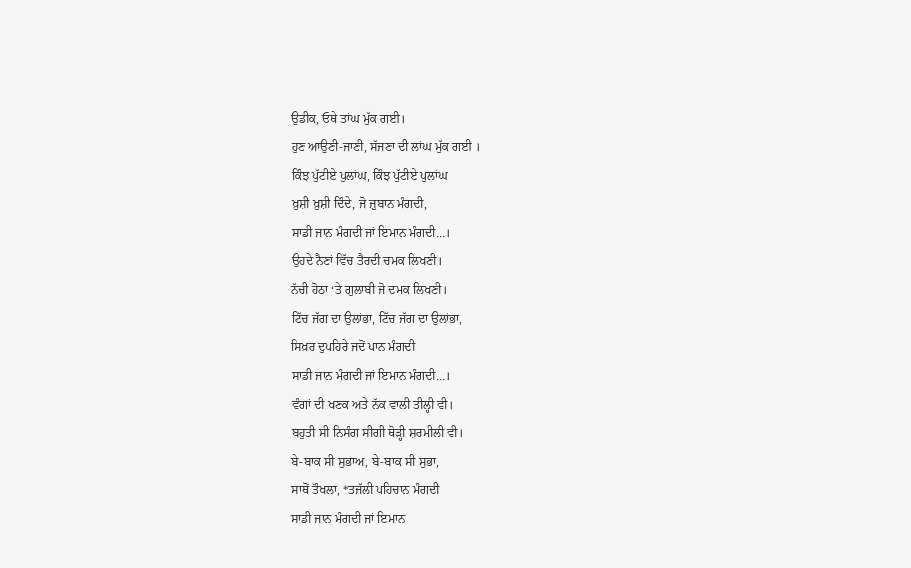ਉਡੀਕ, ਓਥੇ ਤਾਂਘ ਮੁੱਕ ਗਈ।
ਹੁਣ ਆਉਣੀ-ਜਾਣੀ, ਸੱਜਣਾ ਦੀ ਲਾਂਘ ਮੁੱਕ ਗਈ ।
ਕਿੰਝ ਪੁੱਟੀਏ ਪੁਲਾਂਘ, ਕਿੰਝ ਪੁੱਟੀਏ ਪੁਲਾਂਘ
ਖ਼ੁਸ਼ੀ ਖ਼ੁਸ਼ੀ ਦਿੰਦੇ, ਜੋ ਜ਼ੁਬਾਨ ਮੰਗਦੀ,
ਸਾਡੀ ਜਾਨ ਮੰਗਦੀ ਜਾਂ ਇਮਾਨ ਮੰਗਦੀ…।
ਉਹਦੇ ਨੈਣਾਂ ਵਿੱਚ ਤੈਰਦੀ ਚਮਕ ਲਿਖਣੀ।
ਨੱਚੀ ਹੋਠਾ ‘ਤੇ ਗੁਲਾਬੀ ਜੋ ਦਮਕ ਲਿਖਣੀ।
ਟਿੱਚ ਜੱਗ ਦਾ ਉਲਾਂਭਾ, ਟਿੱਚ ਜੱਗ ਦਾ ਉਲਾਂਭਾ,
ਸਿਖ਼ਰ ਦੁਪਹਿਰੇ ਜਦੋਂ ਪਾਨ ਮੰਗਦੀ
ਸਾਡੀ ਜਾਨ ਮੰਗਦੀ ਜਾਂ ਇਮਾਨ ਮੰਗਦੀ…।
ਵੰਗਾਂ ਦੀ ਖਣਕ ਅਤੇ ਨੱਕ ਵਾਲੀ ਤੀਲ੍ਹੀ ਵੀ।
ਬਹੁਤੀ ਸੀ ਨਿਸੰਗ ਸੀਗੀ ਥੋੜ੍ਹੀ ਸ਼ਰਮੀਲੀ ਵੀ।
ਬੇ-ਬਾਕ ਸੀ ਸੁਭਾਅ, ਬੇ-ਬਾਕ ਸੀ ਸੁਭਾ,
ਸਾਥੋਂ ਤੌਖਲਾ, *ਤਜੱਲੀ ਪਹਿਚਾਨ ਮੰਗਦੀ
ਸਾਡੀ ਜਾਨ ਮੰਗਦੀ ਜਾਂ ਇਮਾਨ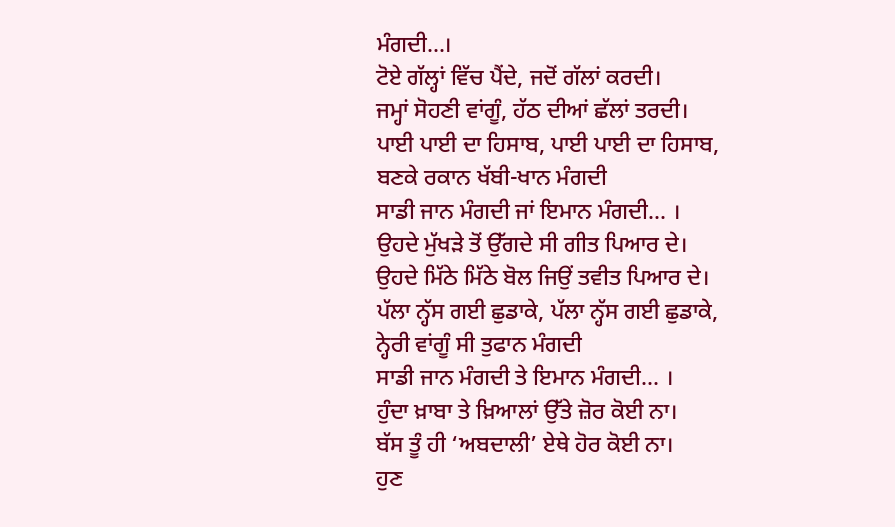ਮੰਗਦੀ…।
ਟੋਏ ਗੱਲ੍ਹਾਂ ਵਿੱਚ ਪੈਂਦੇ, ਜਦੋਂ ਗੱਲਾਂ ਕਰਦੀ।
ਜਮ੍ਹਾਂ ਸੋਹਣੀ ਵਾਂਗੂੰ, ਹੱਠ ਦੀਆਂ ਛੱਲਾਂ ਤਰਦੀ।
ਪਾਈ ਪਾਈ ਦਾ ਹਿਸਾਬ, ਪਾਈ ਪਾਈ ਦਾ ਹਿਸਾਬ,
ਬਣਕੇ ਰਕਾਨ ਖੱਬੀ-ਖਾਨ ਮੰਗਦੀ
ਸਾਡੀ ਜਾਨ ਮੰਗਦੀ ਜਾਂ ਇਮਾਨ ਮੰਗਦੀ… ।
ਉਹਦੇ ਮੁੱਖੜੇ ਤੋਂ ਉੱਗਦੇ ਸੀ ਗੀਤ ਪਿਆਰ ਦੇ।
ਉਹਦੇ ਮਿੱਠੇ ਮਿੱਠੇ ਬੋਲ ਜਿਉਂ ਤਵੀਤ ਪਿਆਰ ਦੇ।
ਪੱਲਾ ਨ੍ਹੱਸ ਗਈ ਛੁਡਾਕੇ, ਪੱਲਾ ਨ੍ਹੱਸ ਗਈ ਛੁਡਾਕੇ,
ਨ੍ਹੇਰੀ ਵਾਂਗੂੰ ਸੀ ਤੁਫਾਨ ਮੰਗਦੀ
ਸਾਡੀ ਜਾਨ ਮੰਗਦੀ ਤੇ ਇਮਾਨ ਮੰਗਦੀ… ।
ਹੁੰਦਾ ਖ਼ਾਬਾ ਤੇ ਖ਼ਿਆਲਾਂ ਉੱਤੇ ਜ਼ੋਰ ਕੋਈ ਨਾ।
ਬੱਸ ਤੂੰ ਹੀ ‘ਅਬਦਾਲੀ’ ਏਥੇ ਹੋਰ ਕੋਈ ਨਾ।
ਹੁਣ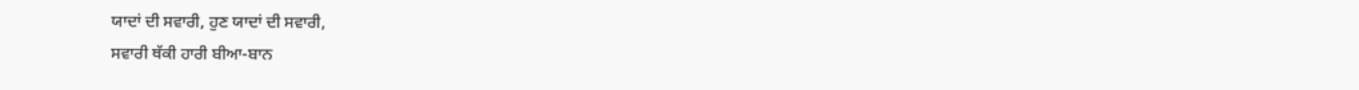ਯਾਦਾਂ ਦੀ ਸਵਾਰੀ, ਹੁਣ ਯਾਦਾਂ ਦੀ ਸਵਾਰੀ,
ਸਵਾਰੀ ਥੱਕੀ ਹਾਰੀ ਬੀਆ-ਬਾਨ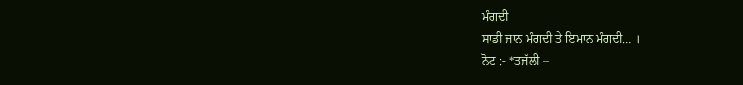ਮੰਗਦੀ
ਸਾਡੀ ਜਾਨ ਮੰਗਦੀ ਤੇ ਇਮਾਨ ਮੰਗਦੀ… ।
ਨੋਟ :- *ਤਜੱਲੀ –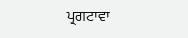ਪ੍ਰਗਟਾਵਾ